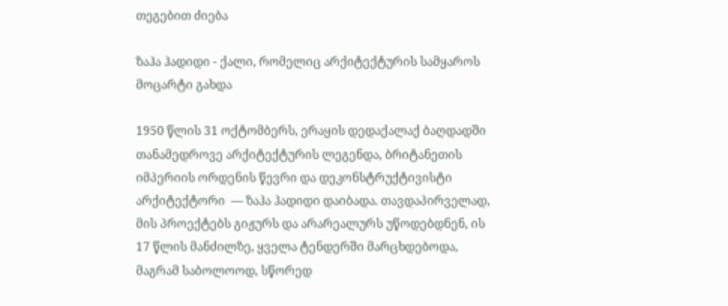თეგებით ძიება

ზაჰა ჰადიდი - ქალი, რომელიც არქიტექტურის სამყაროს მოცარტი გახდა

1950 წლის 31 ოქტომბერს, ერაყის დედაქალაქ ბაღდადში თანამედროვე არქიტექტურის ლეგენდა, ბრიტანეთის იმპერიის ორდენის წევრი და დეკონსტრუქტივისტი არქიტექტორი  — ზაჰა ჰადიდი დაიბადა. თავდაპირველად, მის პროექტებს გიჟურს და არარეალურს უწოდებდნენ, ის 17 წლის მანძილზე, ყველა ტენდერში მარცხდებოდა, მაგრამ საბოლოოდ, სწორედ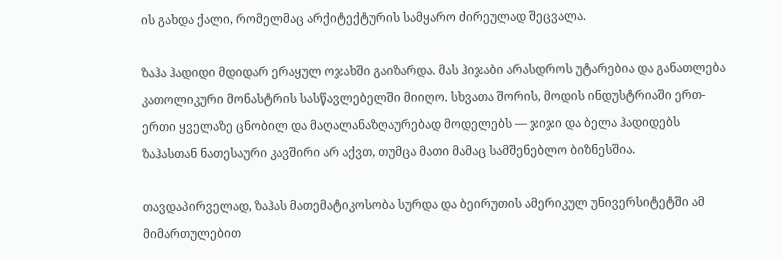ის გახდა ქალი, რომელმაც არქიტექტურის სამყარო ძირეულად შეცვალა.

ზაჰა ჰადიდი მდიდარ ერაყულ ოჯახში გაიზარდა. მას ჰიჯაბი არასდროს უტარებია და განათლება კათოლიკური მონასტრის სასწავლებელში მიიღო. სხვათა შორის, მოდის ინდუსტრიაში ერთ-ერთი ყველაზე ცნობილ და მაღალანაზღაურებად მოდელებს — ჯიჯი და ბელა ჰადიდებს ზაჰასთან ნათესაური კავშირი არ აქვთ, თუმცა მათი მამაც სამშენებლო ბიზნესშია.

თავდაპირველად, ზაჰას მათემატიკოსობა სურდა და ბეირუთის ამერიკულ უნივერსიტეტში ამ მიმართულებით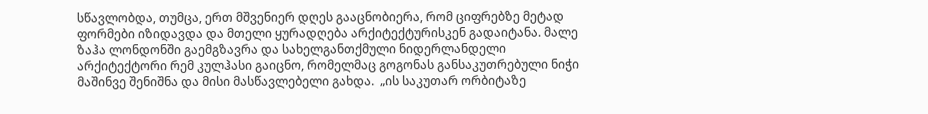სწავლობდა, თუმცა, ერთ მშვენიერ დღეს გააცნობიერა, რომ ციფრებზე მეტად ფორმები იზიდავდა და მთელი ყურადღება არქიტექტურისკენ გადაიტანა. მალე ზაჰა ლონდონში გაემგზავრა და სახელგანთქმული ნიდერლანდელი არქიტექტორი რემ კულჰასი გაიცნო, რომელმაც გოგონას განსაკუთრებული ნიჭი მაშინვე შენიშნა და მისი მასწავლებელი გახდა.  „ის საკუთარ ორბიტაზე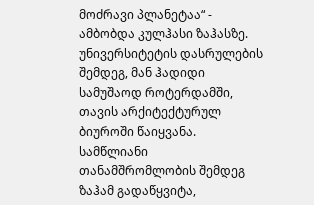მოძრავი პლანეტაა“ - ამბობდა კულჰასი ზაჰასზე. უნივერსიტეტის დასრულების შემდეგ, მან ჰადიდი სამუშაოდ როტერდამში, თავის არქიტექტურულ ბიუროში წაიყვანა. სამწლიანი თანამშრომლობის შემდეგ ზაჰამ გადაწყვიტა,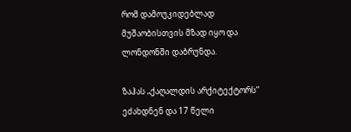რომ დამოუკიდებლად მუშაობისთვის მზად იყო და ლონდონში დაბრუნდა.

ზაჰას „ქაღალდის არქიტექტორს“ ეძახდნენ და 17 წელი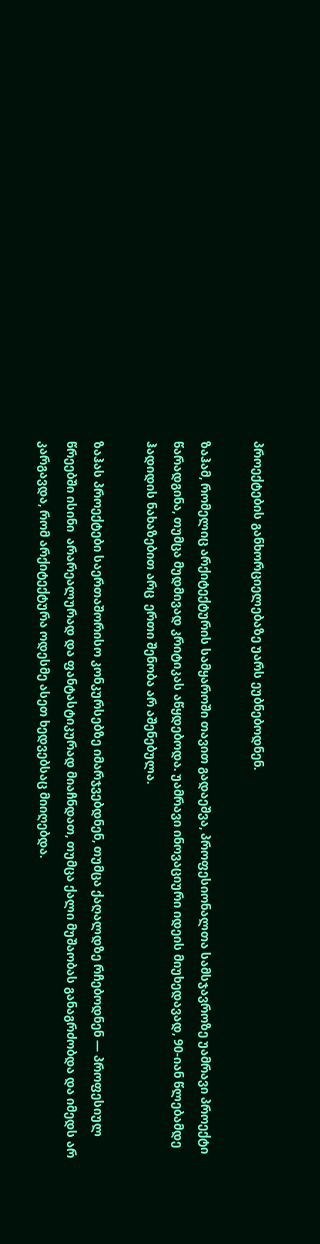პროექტების განხორციელებაზე უარს ეუბნებოდნენ.

ზაჰამ, რომელიც არქიტექტურის სამყაროში თავით გადაეშვა, პროფესიონალთა სამსჯავროზე უამრავი პროექტი წარადგინა, თუმცა მუდმივად კრიტიკას აწყდებოდა. უამრავი ინოვაციური იდეის მიუხედავად, 90-იან წლებამდე ჰადიდის ნახაზებით არც  ერთი შენობა არ აშენებულა.

ზაჰას პროექტები საერთაშორისო კონკურსებზე იმარჯვებდნენ, თუმცა ქაღალდზე რჩებოდნენ — პროფესიულ წრეებში ისინი  არარეალურად და ფანტასტიკურად მიაჩნდათ, თუმცა ქალი მუშაობას განაგრძობდა და იმედს არ კარგავდა, რომ არქიტექტურა ოდესმე ასეთ ხედვებსაც მიიღებდა.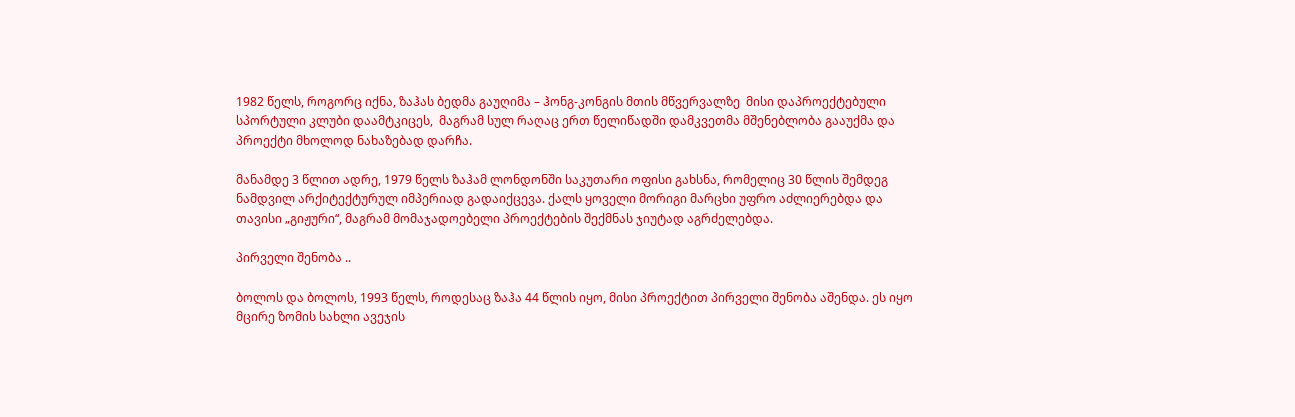1982 წელს, როგორც იქნა, ზაჰას ბედმა გაუღიმა – ჰონგ-კონგის მთის მწვერვალზე  მისი დაპროექტებული  სპორტული კლუბი დაამტკიცეს,  მაგრამ სულ რაღაც ერთ წელიწადში დამკვეთმა მშენებლობა გააუქმა და პროექტი მხოლოდ ნახაზებად დარჩა.

მანამდე 3 წლით ადრე, 1979 წელს ზაჰამ ლონდონში საკუთარი ოფისი გახსნა, რომელიც 30 წლის შემდეგ ნამდვილ არქიტექტურულ იმპერიად გადაიქცევა. ქალს ყოველი მორიგი მარცხი უფრო აძლიერებდა და თავისი „გიჟური“, მაგრამ მომაჯადოებელი პროექტების შექმნას ჯიუტად აგრძელებდა.

პირველი შენობა ..

ბოლოს და ბოლოს, 1993 წელს, როდესაც ზაჰა 44 წლის იყო, მისი პროექტით პირველი შენობა აშენდა. ეს იყო მცირე ზომის სახლი ავეჯის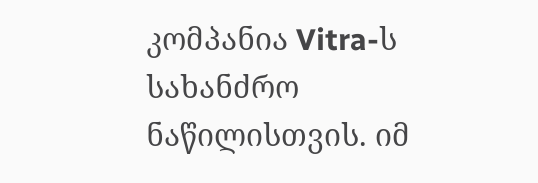კომპანია Vitra-ს სახანძრო ნაწილისთვის. იმ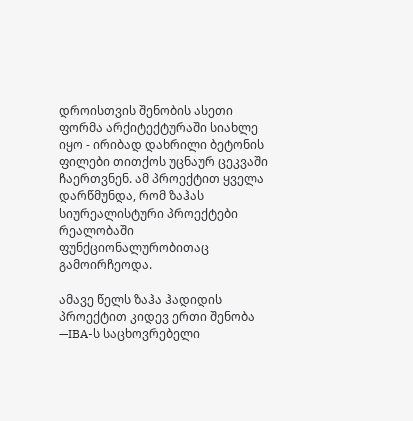დროისთვის შენობის ასეთი ფორმა არქიტექტურაში სიახლე იყო - ირიბად დახრილი ბეტონის ფილები თითქოს უცნაურ ცეკვაში ჩაერთვნენ. ამ პროექტით ყველა დარწმუნდა, რომ ზაჰას სიურეალისტური პროექტები რეალობაში ფუნქციონალურობითაც გამოირჩეოდა.

ამავე წელს ზაჰა ჰადიდის პროექტით კიდევ ერთი შენობა —IBA-ს საცხოვრებელი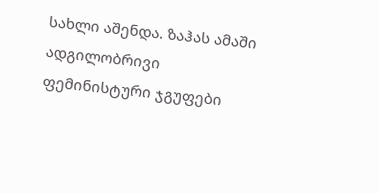სახლი აშენდა. ზაჰას ამაში ადგილობრივი ფემინისტური ჯგუფები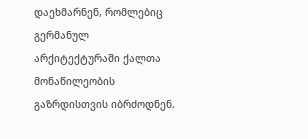დაეხმარნენ, რომლებიც გერმანულ არქიტექტურაში ქალთა მონაწილეობის გაზრდისთვის იბრძოდნენ.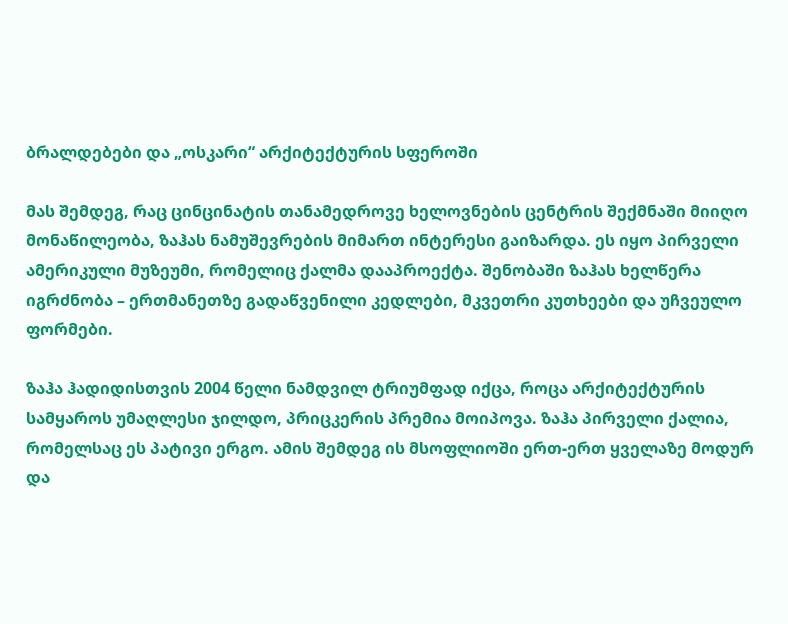ბრალდებები და „ოსკარი“ არქიტექტურის სფეროში

მას შემდეგ, რაც ცინცინატის თანამედროვე ხელოვნების ცენტრის შექმნაში მიიღო მონაწილეობა, ზაჰას ნამუშევრების მიმართ ინტერესი გაიზარდა. ეს იყო პირველი ამერიკული მუზეუმი, რომელიც ქალმა დააპროექტა. შენობაში ზაჰას ხელწერა იგრძნობა – ერთმანეთზე გადაწვენილი კედლები, მკვეთრი კუთხეები და უჩვეულო ფორმები.

ზაჰა ჰადიდისთვის 2004 წელი ნამდვილ ტრიუმფად იქცა, როცა არქიტექტურის სამყაროს უმაღლესი ჯილდო, პრიცკერის პრემია მოიპოვა. ზაჰა პირველი ქალია, რომელსაც ეს პატივი ერგო. ამის შემდეგ ის მსოფლიოში ერთ-ერთ ყველაზე მოდურ და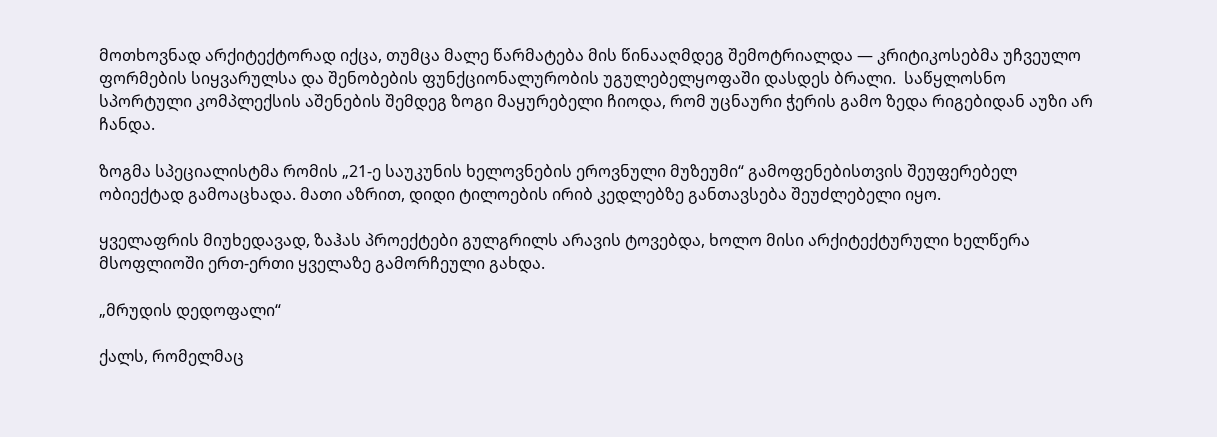მოთხოვნად არქიტექტორად იქცა, თუმცა მალე წარმატება მის წინააღმდეგ შემოტრიალდა — კრიტიკოსებმა უჩვეულო ფორმების სიყვარულსა და შენობების ფუნქციონალურობის უგულებელყოფაში დასდეს ბრალი.  საწყლოსნო სპორტული კომპლექსის აშენების შემდეგ ზოგი მაყურებელი ჩიოდა, რომ უცნაური ჭერის გამო ზედა რიგებიდან აუზი არ ჩანდა.

ზოგმა სპეციალისტმა რომის „21-ე საუკუნის ხელოვნების ეროვნული მუზეუმი“ გამოფენებისთვის შეუფერებელ ობიექტად გამოაცხადა. მათი აზრით, დიდი ტილოების ირიბ კედლებზე განთავსება შეუძლებელი იყო.

ყველაფრის მიუხედავად, ზაჰას პროექტები გულგრილს არავის ტოვებდა, ხოლო მისი არქიტექტურული ხელწერა მსოფლიოში ერთ-ერთი ყველაზე გამორჩეული გახდა.

„მრუდის დედოფალი“

ქალს, რომელმაც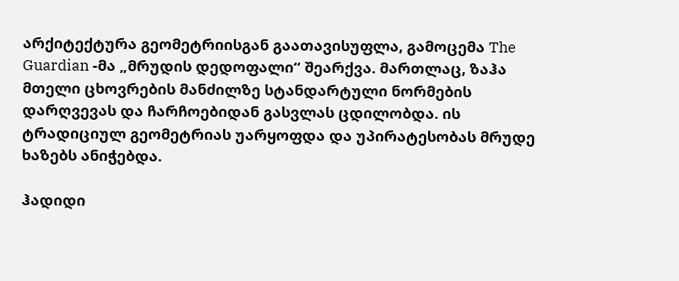არქიტექტურა გეომეტრიისგან გაათავისუფლა, გამოცემა The Guardian -მა „მრუდის დედოფალი“ შეარქვა. მართლაც, ზაჰა მთელი ცხოვრების მანძილზე სტანდარტული ნორმების დარღვევას და ჩარჩოებიდან გასვლას ცდილობდა. ის  ტრადიციულ გეომეტრიას უარყოფდა და უპირატესობას მრუდე ხაზებს ანიჭებდა.

ჰადიდი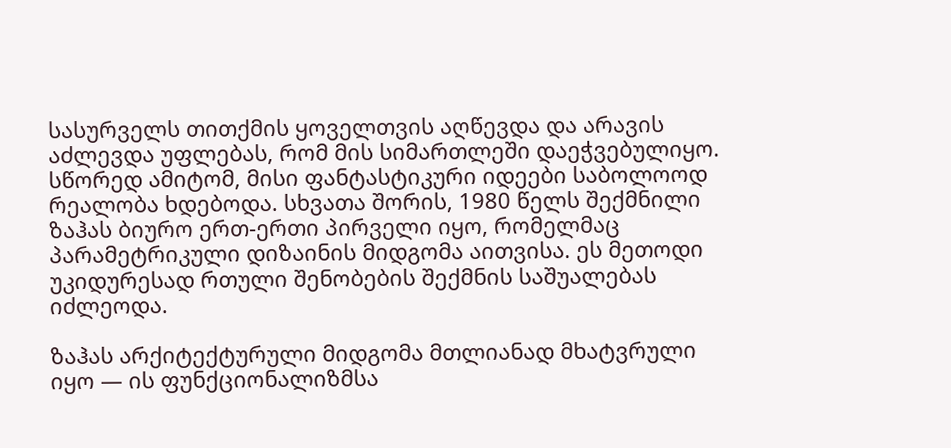სასურველს თითქმის ყოველთვის აღწევდა და არავის აძლევდა უფლებას, რომ მის სიმართლეში დაეჭვებულიყო. სწორედ ამიტომ, მისი ფანტასტიკური იდეები საბოლოოდ რეალობა ხდებოდა. სხვათა შორის, 1980 წელს შექმნილი ზაჰას ბიურო ერთ-ერთი პირველი იყო, რომელმაც პარამეტრიკული დიზაინის მიდგომა აითვისა. ეს მეთოდი უკიდურესად რთული შენობების შექმნის საშუალებას იძლეოდა.

ზაჰას არქიტექტურული მიდგომა მთლიანად მხატვრული იყო — ის ფუნქციონალიზმსა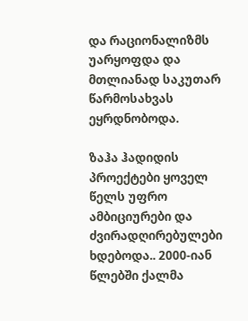და რაციონალიზმს უარყოფდა და მთლიანად საკუთარ წარმოსახვას ეყრდნობოდა.

ზაჰა ჰადიდის პროექტები ყოველ წელს უფრო ამბიციურები და ძვირადღირებულები ხდებოდა.. 2000-იან წლებში ქალმა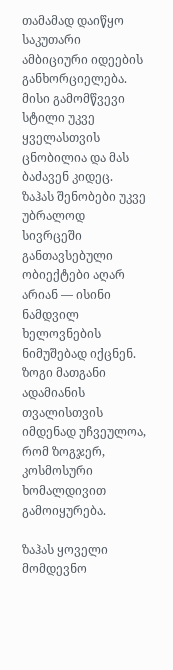თამამად დაიწყო საკუთარი ამბიციური იდეების განხორციელება. მისი გამომწვევი სტილი უკვე ყველასთვის ცნობილია და მას ბაძავენ კიდეც. ზაჰას შენობები უკვე უბრალოდ სივრცეში განთავსებული ობიექტები აღარ არიან — ისინი ნამდვილ ხელოვნების ნიმუშებად იქცნენ. ზოგი მათგანი ადამიანის თვალისთვის იმდენად უჩვეულოა, რომ ზოგჯერ, კოსმოსური ხომალდივით გამოიყურება.

ზაჰას ყოველი მომდევნო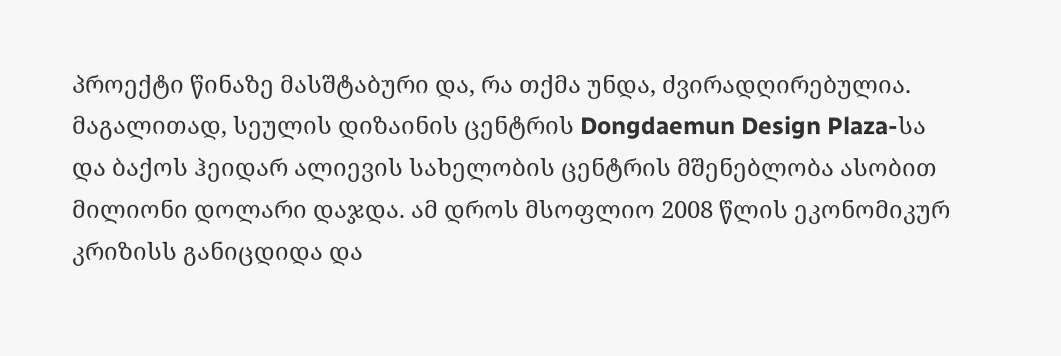პროექტი წინაზე მასშტაბური და, რა თქმა უნდა, ძვირადღირებულია. მაგალითად, სეულის დიზაინის ცენტრის Dongdaemun Design Plaza-სა და ბაქოს ჰეიდარ ალიევის სახელობის ცენტრის მშენებლობა ასობით მილიონი დოლარი დაჯდა. ამ დროს მსოფლიო 2008 წლის ეკონომიკურ კრიზისს განიცდიდა და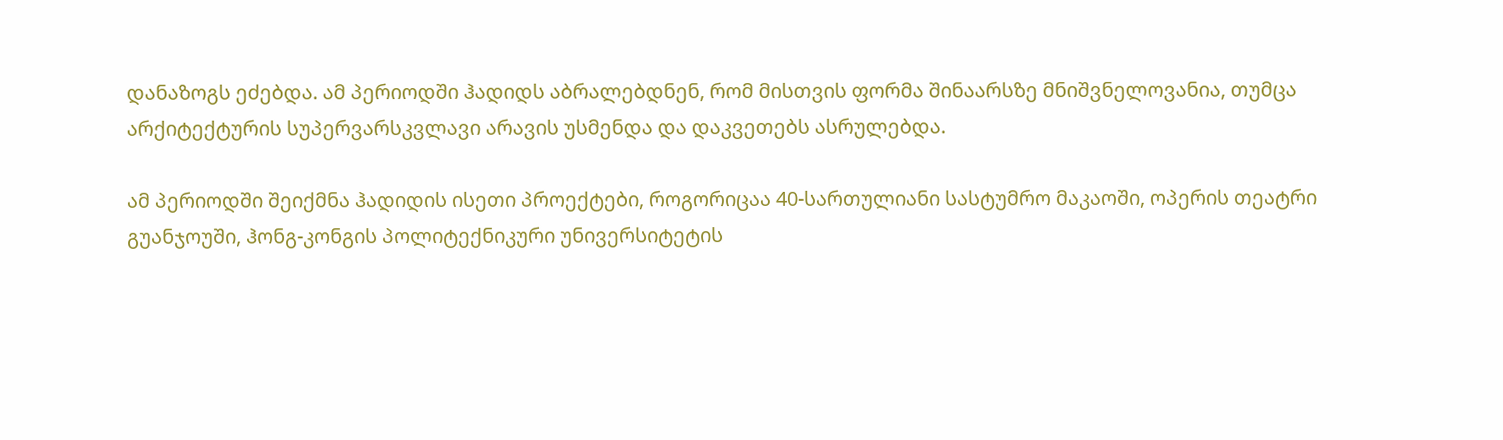დანაზოგს ეძებდა. ამ პერიოდში ჰადიდს აბრალებდნენ, რომ მისთვის ფორმა შინაარსზე მნიშვნელოვანია, თუმცა არქიტექტურის სუპერვარსკვლავი არავის უსმენდა და დაკვეთებს ასრულებდა.

ამ პერიოდში შეიქმნა ჰადიდის ისეთი პროექტები, როგორიცაა 40-სართულიანი სასტუმრო მაკაოში, ოპერის თეატრი გუანჯოუში, ჰონგ-კონგის პოლიტექნიკური უნივერსიტეტის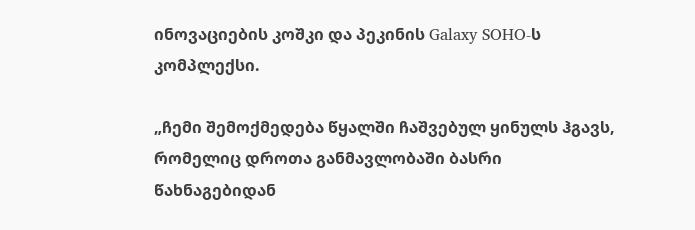ინოვაციების კოშკი და პეკინის Galaxy SOHO-ს კომპლექსი.

„ჩემი შემოქმედება წყალში ჩაშვებულ ყინულს ჰგავს, რომელიც დროთა განმავლობაში ბასრი წახნაგებიდან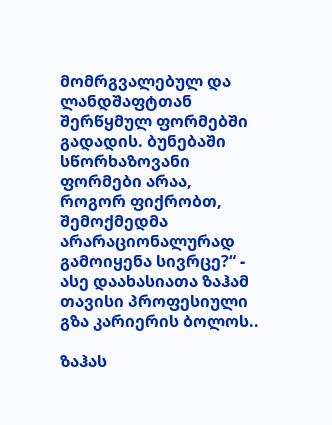მომრგვალებულ და ლანდშაფტთან შერწყმულ ფორმებში გადადის. ბუნებაში სწორხაზოვანი ფორმები არაა, როგორ ფიქრობთ, შემოქმედმა არარაციონალურად გამოიყენა სივრცე?“ - ასე დაახასიათა ზაჰამ თავისი პროფესიული გზა კარიერის ბოლოს..

ზაჰას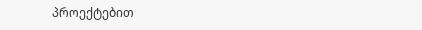პროექტებით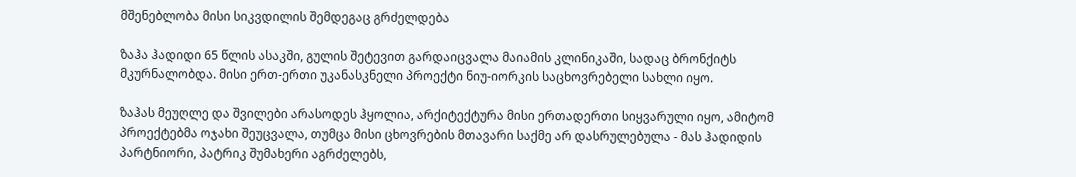მშენებლობა მისი სიკვდილის შემდეგაც გრძელდება

ზაჰა ჰადიდი 65 წლის ასაკში, გულის შეტევით გარდაიცვალა მაიამის კლინიკაში, სადაც ბრონქიტს მკურნალობდა. მისი ერთ-ერთი უკანასკნელი პროექტი ნიუ-იორკის საცხოვრებელი სახლი იყო.

ზაჰას მეუღლე და შვილები არასოდეს ჰყოლია, არქიტექტურა მისი ერთადერთი სიყვარული იყო, ამიტომ პროექტებმა ოჯახი შეუცვალა, თუმცა მისი ცხოვრების მთავარი საქმე არ დასრულებულა - მას ჰადიდის პარტნიორი, პატრიკ შუმახერი აგრძელებს,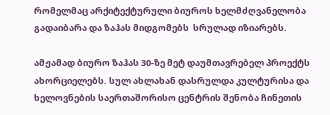რომელმაც არქიტექტურული ბიუროს ხელმძღვანელობა გადაიბარა და ზაჰას მიდგომებს  სრულად იზიარებს.

ამჟამად ბიურო ზაჰას 30-ზე მეტ დაუმთავრებელ პროექტს ახორციელებს. სულ ახლახან დასრულდა კულტურისა და ხელოვნების საერთაშორისო ცენტრის შენობა ჩინეთის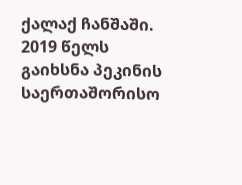ქალაქ ჩანშაში. 2019 წელს გაიხსნა პეკინის საერთაშორისო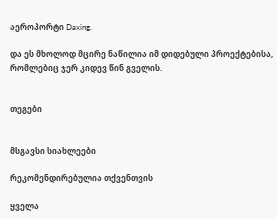აეროპორტი Daxing.

და ეს მხოლოდ მცირე ნაწილია იმ დიდებული პროექტებისა, რომლებიც ჯერ კიდევ წინ გველის.


თეგები


მსგავსი სიახლეები

რეკომენდირებულია თქვენთვის

ყველა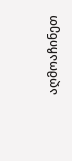აღმოაჩინეთ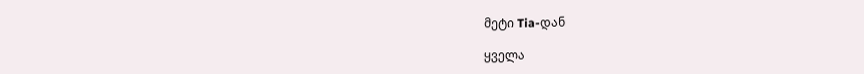მეტი Tia-დან

ყველა